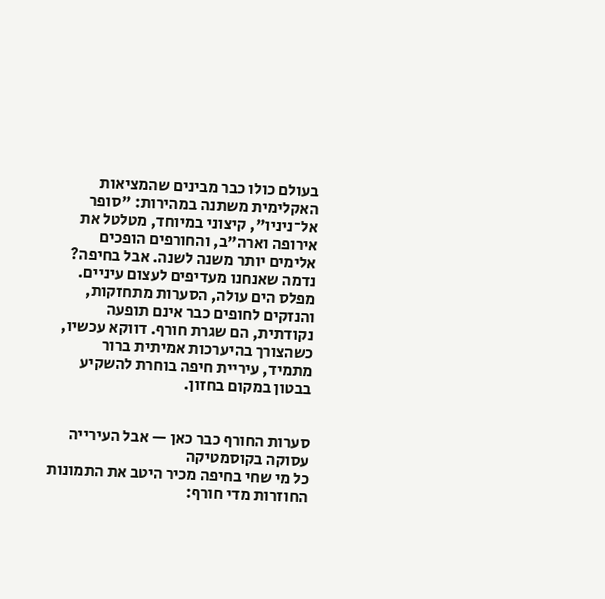בעולם כולו כבר מבינים שהמציאות האקלימית משתנה במהירות: "סופר אל־ניניו", קיצוני במיוחד, מטלטל את אירופה וארה"ב, והחורפים הופכים אלימים יותר משנה לשנה. אבל בחיפה? נדמה שאנחנו מעדיפים לעצום עיניים. מפלס הים עולה, הסערות מתחזקות, והנזקים לחופים כבר אינם תופעה נקודתית, הם שגרת חורף. דווקא עכשיו, כשהצורך בהיערכות אמיתית ברור מתמיד, עיריית חיפה בוחרת להשקיע בבטון במקום בחזון.


סערות החורף כבר כאן — אבל העירייה עסוקה בקוסמטיקה
כל מי שחי בחיפה מכיר היטב את התמונות החוזרות מדי חורף: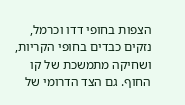הצפות בחופי דדו וכרמל, נזקים כבדים בחופי הקריות, ושחיקה מתמשכת של קו החוף. גם הצד הדרומי של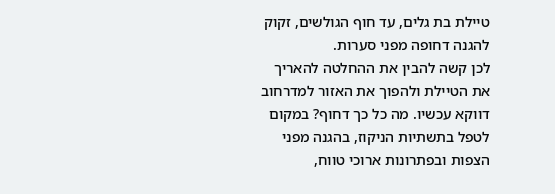טיילת בת גלים, עד חוף הגולשים, זקוק להגנה דחופה מפני סערות.
לכן קשה להבין את ההחלטה להאריך את הטיילת ולהפוך את האזור למדרחוב דווקא עכשיו. מה כל כך דחוף? במקום לטפל בתשתיות הניקוז, בהגנה מפני הצפות ובפתרונות ארוכי טווח,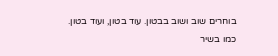בוחרים שוב ושוב בבטון. עוד בטון, ועוד בטון. כמו בשיר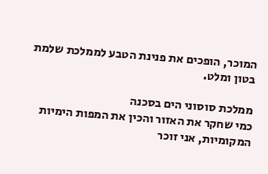המוכר, הופכים את פנינת הטבע לממלכת שלמת בטון ומלט.

ממלכת סוסוני הים בסכנה
כמי שחקר את האזור והכין את המפות הימיות המקומיות, אני זוכר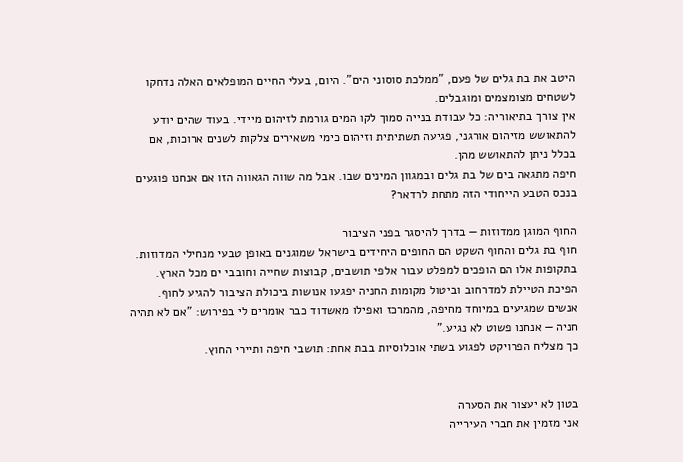היטב את בת גלים של פעם, "ממלכת סוסוני הים". היום, בעלי החיים המופלאים האלה נדחקו לשטחים מצומצמים ומוגבלים.
אין צורך בתיאוריה: כל עבודת בנייה סמוך לקו המים גורמת לזיהום מיידי. בעוד שהים יודע להתאושש מזיהום אורגני, פגיעה תשתיתית וזיהום כימי משאירים צלקות לשנים ארוכות, אם בכלל ניתן להתאושש מהן.
חיפה מתגאה בים של בת גלים ובמגוון המינים שבו. אבל מה שווה הגאווה הזו אם אנחנו פוגעים בנכס הטבע הייחודי הזה מתחת לרדאר?

החוף המוגן ממדוזות — בדרך להיסגר בפני הציבור
חוף בת גלים והחוף השקט הם החופים היחידים בישראל שמוגנים באופן טבעי מנחילי המדוזות. בתקופות אלו הם הופכים למפלט עבור אלפי תושבים, קבוצות שחייה וחובבי ים מכל הארץ.
הפיכת הטיילת למדרחוב וביטול מקומות החניה יפגעו אנושות ביכולת הציבור להגיע לחוף. אנשים שמגיעים במיוחד מחיפה, מהמרכז ואפילו מאשדוד כבר אומרים לי בפירוש: "אם לא תהיה חניה — אנחנו פשוט לא נגיע."
כך מצליח הפרויקט לפגוע בשתי אוכלוסיות בבת אחת: תושבי חיפה ותיירי החוץ.


בטון לא יעצור את הסערה
אני מזמין את חברי העירייה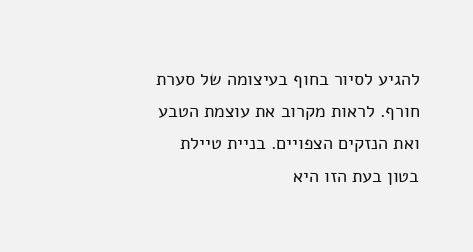להגיע לסיור בחוף בעיצומה של סערת חורף. לראות מקרוב את עוצמת הטבע ואת הנזקים הצפויים. בניית טיילת בטון בעת הזו היא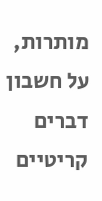מותרות, על חשבון דברים קריטיים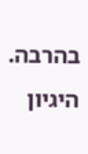בהרבה.
היגיון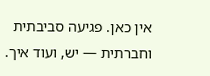אין כאן. פגיעה סביבתית וחברתית — יש, ועוד איך.